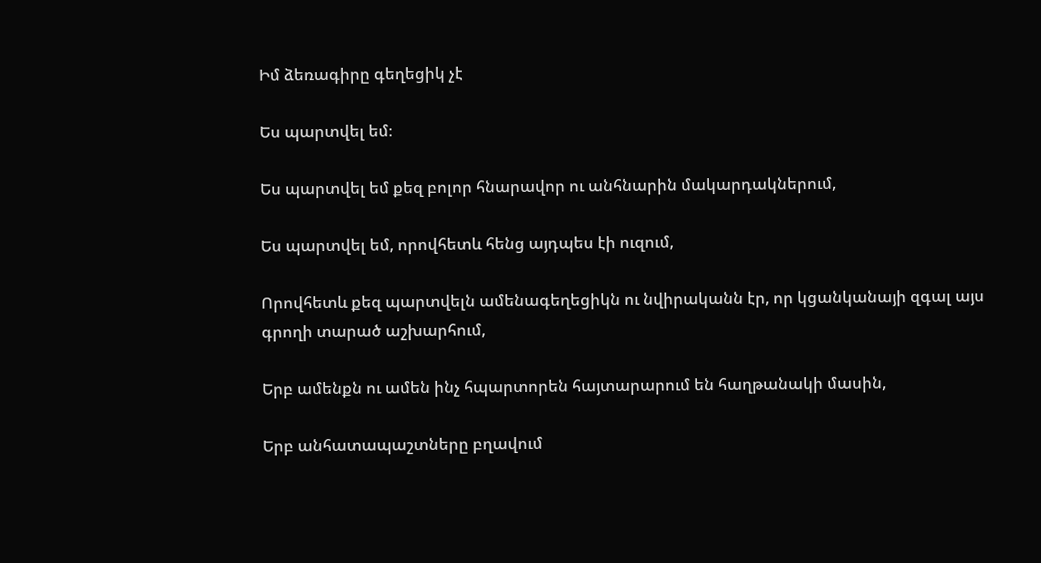Իմ ձեռագիրը գեղեցիկ չէ

Ես պարտվել եմ։

Ես պարտվել եմ քեզ բոլոր հնարավոր ու անհնարին մակարդակներում,

Ես պարտվել եմ, որովհետև հենց այդպես էի ուզում,

Որովհետև քեզ պարտվելն ամենագեղեցիկն ու նվիրականն էր, որ կցանկանայի զգալ այս գրողի տարած աշխարհում,

Երբ ամենքն ու ամեն ինչ հպարտորեն հայտարարում են հաղթանակի մասին,

Երբ անհատապաշտները բղավում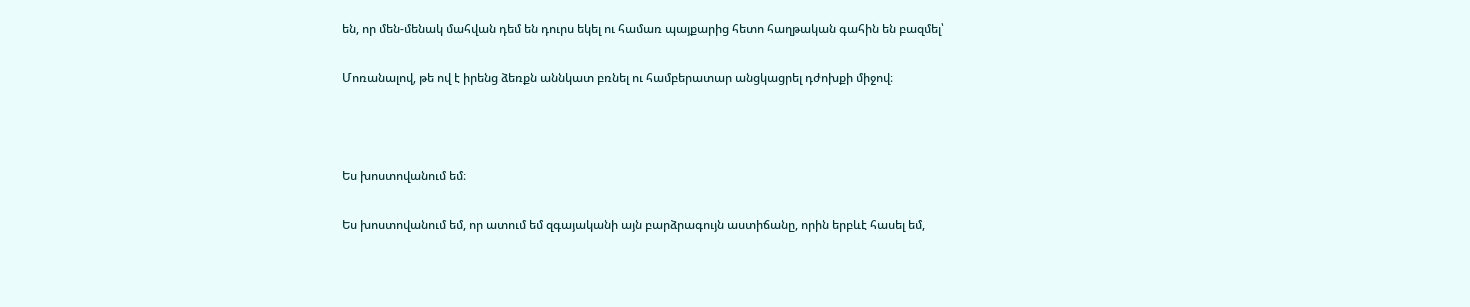են, որ մեն-մենակ մահվան դեմ են դուրս եկել ու համառ պայքարից հետո հաղթական գահին են բազմել՝

Մոռանալով, թե ով է իրենց ձեռքն աննկատ բռնել ու համբերատար անցկացրել դժոխքի միջով։



Ես խոստովանում եմ։

Ես խոստովանում եմ, որ ատում եմ զգայականի այն բարձրագույն աստիճանը, որին երբևէ հասել եմ,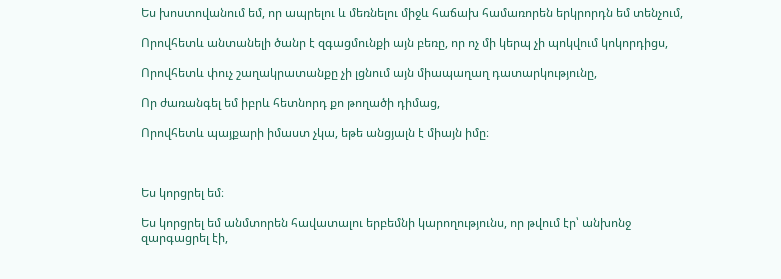Ես խոստովանում եմ, որ ապրելու և մեռնելու միջև հաճախ համառորեն երկրորդն եմ տենչում,

Որովհետև անտանելի ծանր է զգացմունքի այն բեռը, որ ոչ մի կերպ չի պոկվում կոկորդիցս,

Որովհետև փուչ շաղակրատանքը չի լցնում այն միապաղաղ դատարկությունը,

Որ ժառանգել եմ իբրև հետնորդ քո թողածի դիմաց,

Որովհետև պայքարի իմաստ չկա, եթե անցյալն է միայն իմը։



Ես կորցրել եմ։

Ես կորցրել եմ անմտորեն հավատալու երբեմնի կարողությունս, որ թվում էր՝ անխոնջ զարգացրել էի,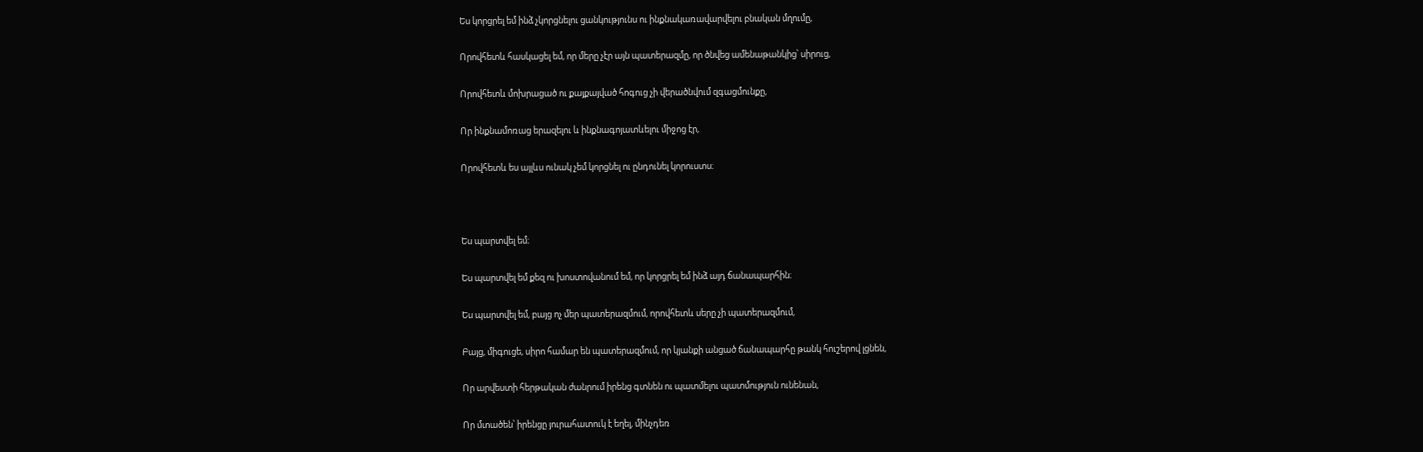Ես կորցրել եմ ինձ չկորցնելու ցանկությունս ու ինքնակառավարվելու բնական մղումը,

Որովհետև հասկացել եմ, որ մերը չէր այն պատերազմը, որ ծնվեց ամենաթանկից՝ սիրուց,

Որովհետև մոխրացած ու քայքայված հոգուց չի վերածնվում զգացմունքը,

Որ ինքնամոռաց երազելու և ինքնագոյատևելու միջոց էր,

Որովհետև ես այլևս ունակ չեմ կորցնել ու ընդունել կորուստս։



Ես պարտվել եմ։

Ես պարտվել եմ քեզ ու խոստովանում եմ, որ կորցրել եմ ինձ այդ ճանապարհին։

Ես պարտվել եմ, բայց ոչ մեր պատերազմում, որովհետև սերը չի պատերազմում,

Բայց, միգուցե, սիրո համար են պատերազմում, որ կյանքի անցած ճանապարհը թանկ հուշերով լցնեն,

Որ արվեստի հերթական ժանրում իրենց գտնեն ու պատմելու պատմություն ունենան,

Որ մտածեն՝ իրենցը յուրահատուկ է եղել, մինչդեռ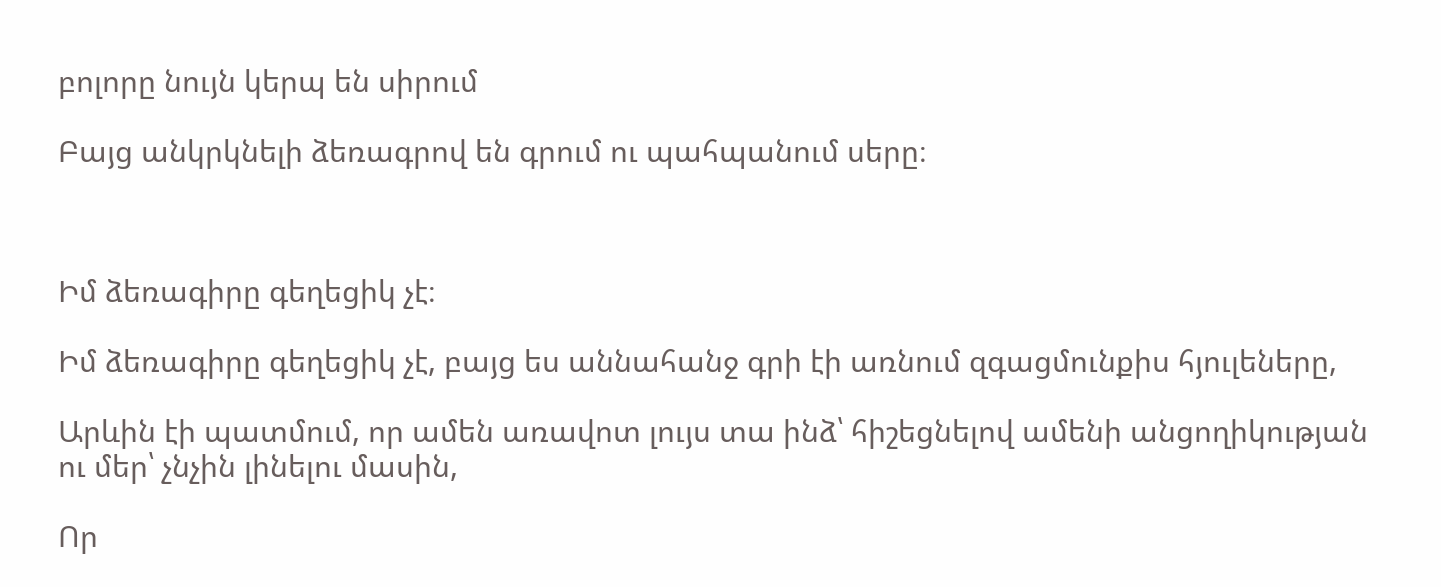բոլորը նույն կերպ են սիրում

Բայց անկրկնելի ձեռագրով են գրում ու պահպանում սերը։



Իմ ձեռագիրը գեղեցիկ չէ։

Իմ ձեռագիրը գեղեցիկ չէ, բայց ես աննահանջ գրի էի առնում զգացմունքիս հյուլեները,

Արևին էի պատմում, որ ամեն առավոտ լույս տա ինձ՝ հիշեցնելով ամենի անցողիկության ու մեր՝ չնչին լինելու մասին,

Որ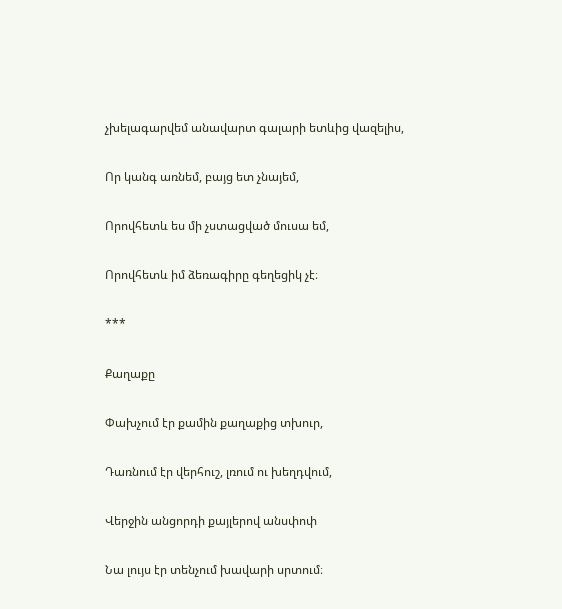չխելագարվեմ անավարտ գալարի ետևից վազելիս,

Որ կանգ առնեմ, բայց ետ չնայեմ,

Որովհետև ես մի չստացված մուսա եմ,

Որովհետև իմ ձեռագիրը գեղեցիկ չէ։

***

Քաղաքը

Փախչում էր քամին քաղաքից տխուր,

Դառնում էր վերհուշ, լռում ու խեղդվում,

Վերջին անցորդի քայլերով անսփոփ

Նա լույս էր տենչում խավարի սրտում։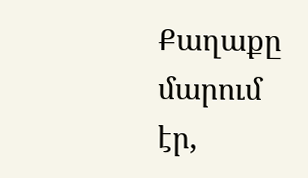Քաղաքը մարում էր,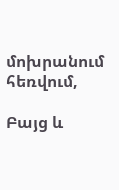մոխրանում հեռվում,

Բայց և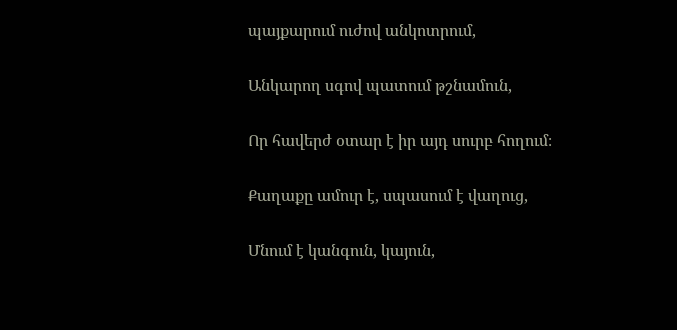պայքարում ուժով անկոտրում,

Անկարող սգով պատում թշնամուն,

Որ հավերժ օտար է իր այդ սուրբ հողում։

Քաղաքը ամուր է, սպասում է վաղուց,

Մնում է կանգուն, կայուն,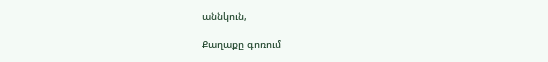աննկուն,

Քաղաքը գոռում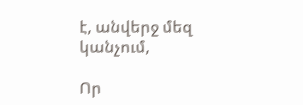է, անվերջ մեզ կանչում,

Որ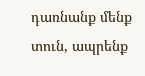դառնանք մենք տուն, ապրենք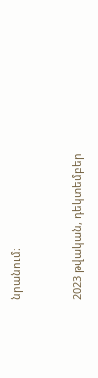նրանում։


2023 թվական, դեկտեմբեր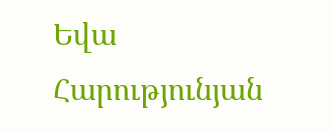Եվա Հարությունյան